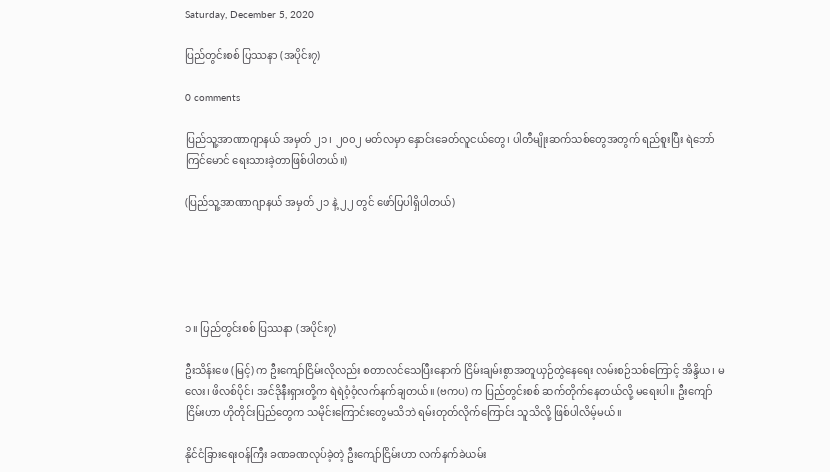Saturday, December 5, 2020

ပြည်တွင်းစစ် ပြဿနာ (အပိုင်း၇)

0 comments

ပြည်သူ့အာဏာဂျာနယ် အမှတ် ၂၁၊ ၂၀၀၂ မတ်လမှာ နှောင်းခေတ်လူငယ်တွေ၊ ပါတီမျိုးဆက်သစ်တွေအတွက် ရည်စူးပြီး ရဲဘော်ကြင်မောင် ရေးသားခဲ့တာဖြစ်ပါတယ်။)

(ပြည်သူ့အာဏာဂျာနယ် အမှတ် ၂၁ နဲ့ ၂၂ တွင် ဖော်ပြပါရှိပါတယ်)





၁။ ပြည်တွင်းစစ် ပြဿနာ (အပိုင်း၇)

ဦးသိန်းဖေ (မြင့်) က ဦးကျော်ငြိမ်းလိုလည်း စတာလင်သေပြီးနောက် ငြိမ်းချမ်းစွာအတူယှဉ်တွဲနေရေး လမ်းစဉ်သစ်ကြောင့် အိန္ဒိယ၊ မလေး၊ ဖိလစ်ပိုင်၊ အင်ဒိုနီးရှားတို့က ရဲရဲဝံ့ဝံ့လက်နက်ချတယ်။ (ဗကပ) က ပြည်တွင်းစစ် ဆက်တိုက်နေတယ်လို့ မရေးပါ။ ဦးကျော်ငြိမ်းဟာ ဟိုတိုင်းပြည်တွေက သမိုင်းကြောင်းတွေမသိဘဲ ရမ်းတုတ်လိုက်ကြောင်း သူသိလို့ ဖြစ်ပါလိမ့်မယ်။

နိုင်ငံခြားရေးဝန်ကြီး ခဏခဏလုပ်ခဲ့တဲ့ ဦးကျော်ငြိမ်းဟာ လက်နက်ခဲယမ်း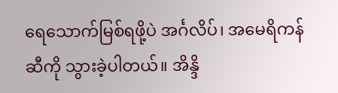ရေသောက်မြစ်ရဖို့ပဲ အင်္ဂလိပ်၊ အမေရိကန်ဆီကို သွားခဲ့ပါတယ်။ အိန္ဒိ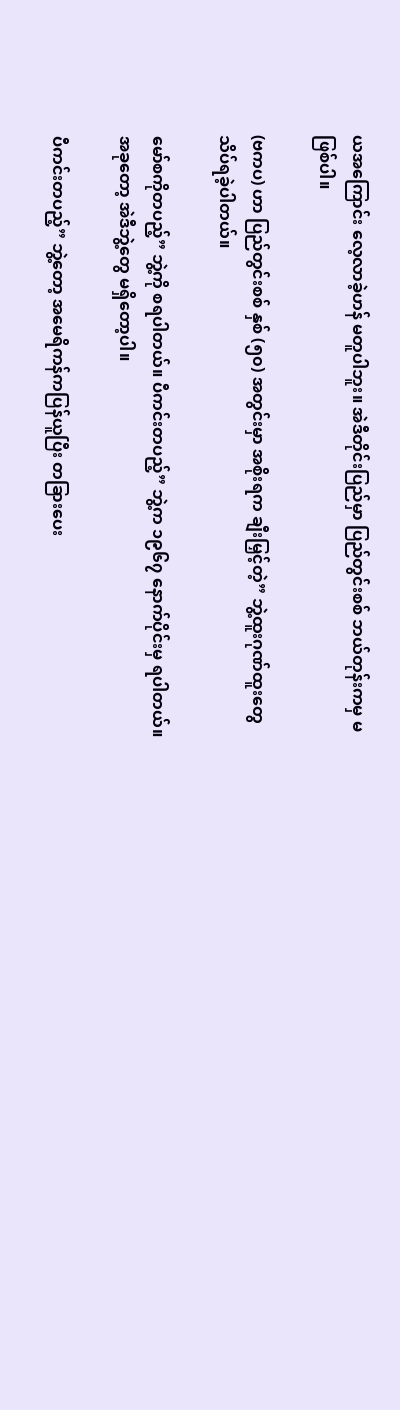ယအကြောင်း လေ့လာခဲ့ဟန် မတူပါဘူး။ အဲဒီတိုင်းပြည်မှာ ပြည်တွင်းစစ် ဘယ်တုန်းကမှ မဖြစ်ပါ။

(ဗကပ) ဟာ ပြည်တွင်းစစ် နှစ် (၅၀) အတွင်းမှာ အစိုးရက ချီးမြှင့်တဲ့” ဘွဲ့ထူးဂုဏ်ထူးတွေ သိပ်ရခဲ့ပါတယ်။

မော်စကိုတပည့်” ဘွဲ့ကို စရပါတယ်။ ပီကင်းတပည့်” ဘွဲ့က ၁၉၆၇ နောက်ပိုင်းမှ ရပါတယ်။ အခုတော့ အဲဒီဘွဲ့တွေ မရှိတော့ပါ။

ပီကင်းတပည့်” ဘွဲ့တော့ အမေရိကန်ကပြန်ယူပြီး တခြားပေး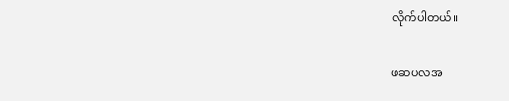လိုက်ပါတယ်။

ဖဆပလအ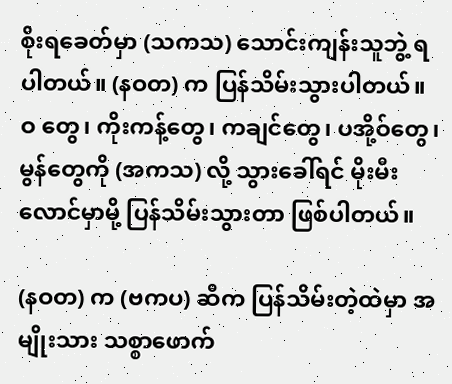စိုးရခေတ်မှာ (သကသ) သောင်းကျန်းသူဘွဲ့ ရပါတယ်။ (နဝတ) က ပြန်သိမ်းသွားပါတယ်။ ဝ တွေ၊ ကိုးကန့်တွေ၊ ကချင်တွေ၊ ပအို့ဝ်တွေ၊ မွန်တွေကို (အကသ) လို့ သွားခေါ်ရင် မိုးမီးလောင်မှာမို့ ပြန်သိမ်းသွားတာ ဖြစ်ပါတယ်။

(နဝတ) က (ဗကပ) ဆီက ပြန်သိမ်းတဲ့ထဲမှာ အမျိုးသား သစ္စာဖောက်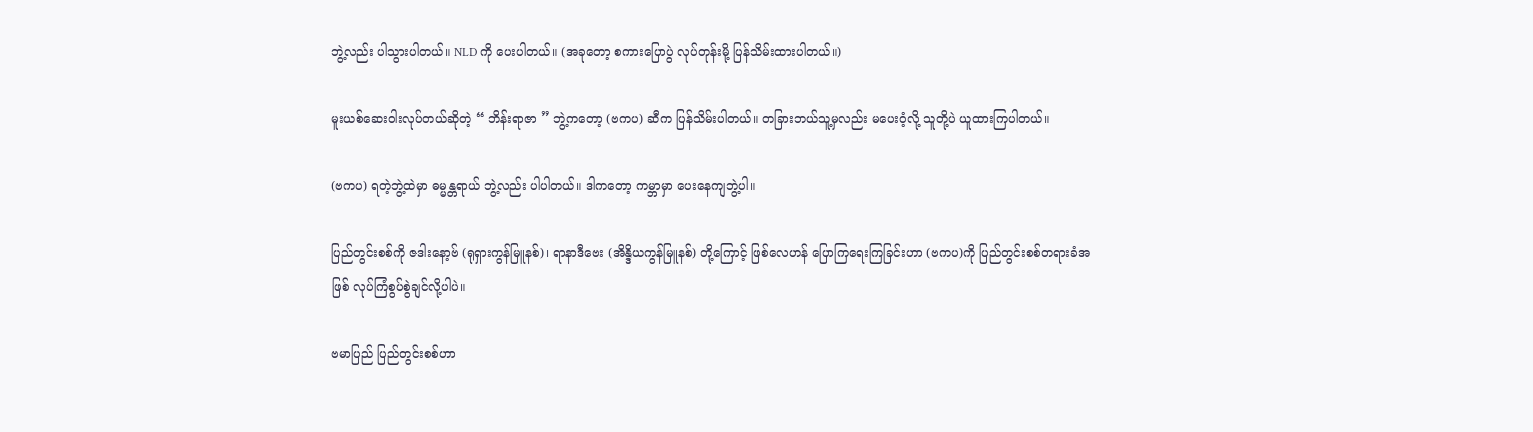ဘွဲ့လည်း ပါသွားပါတယ်။ NLD ကို ပေးပါတယ်။ (အခုတော့ စကားပြောပွဲ လုပ်တုန်းမို့ ပြန်သိမ်းထားပါတယ်။)

မူးယစ်ဆေးဝါးလုပ်တယ်ဆိုတဲ့ “ ဘိန်းရာဇာ ” ဘွဲ့ကတော့ (ဗကပ) ဆီက ပြန်သိမ်းပါတယ်။ တခြားဘယ်သူ့မှလည်း မပေးဝံ့လို့ သူတို့ပဲ ယူထားကြပါတယ်။

(ဗကပ) ရတဲ့ဘွဲ့ထဲမှာ ဓမ္မန္တရာယ် ဘွဲ့လည်း ပါပါတယ်။ ဒါကတော့ ကမ္ဘာမှာ ပေးနေကျဘွဲ့ပါ။

ပြည်တွင်းစစ်ကို ဇဒါးနော့ဗ် (ရုရှားကွန်မြူနစ်)၊ ရာနာဒီဗေး (အိန္ဒိယကွန်မြူနစ်) တို့ကြောင့် ဖြစ်လေဟန် ပြောကြရေးကြခြင်းဟာ (ဗကပ)ကို ပြည်တွင်းစစ်တရားခံအဖြစ် လုပ်ကြံစွပ်စွဲချင်လို့ပါပဲ။

ဗမာပြည် ပြည်တွင်းစစ်ဟာ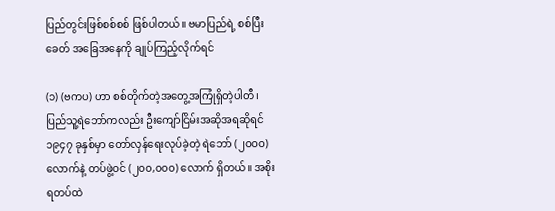ပြည်တွင်းဖြစ်စစ်စစ် ဖြစ်ပါတယ်။ ဗမာပြည်ရဲ့ စစ်ပြီးခေတ် အခြေအနေကို ချုပ်ကြည့်လိုက်ရင်

(၁) (ဗကပ) ဟာ စစ်တိုက်တဲ့အတွေ့အကြုံရှိတဲ့ပါတီ၊ ပြည်သူ့ရဲဘော်ကလည်း ဦးကျော်ငြိမ်းအဆိုအရဆိုရင် ၁၉၄၇ ခုနှစ်မှာ တော်လှန်ရေးလုပ်ခဲ့တဲ့ ရဲဘော် (၂ဝဝဝ) လောက်နဲ့ တပ်ဖွဲ့ဝင် (၂၀၀,၀၀၀) လောက် ရှိတယ်။ အစိုးရတပ်ထဲ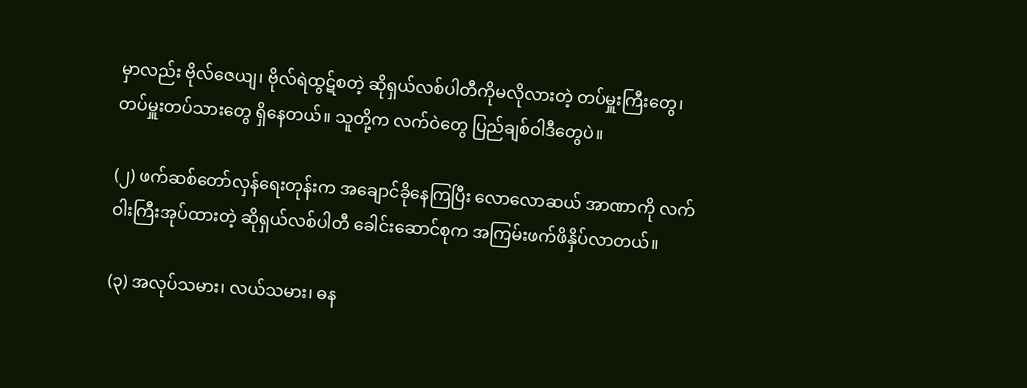မှာလည်း ဗိုလ်ဇေယျ၊ ဗိုလ်ရဲထွဋ်စတဲ့ ဆိုရှယ်လစ်ပါတီကိုမလိုလားတဲ့ တပ်မှူးကြီးတွေ၊ တပ်မှူးတပ်သားတွေ ရှိနေတယ်။ သူတို့က လက်ဝဲတွေ ပြည်ချစ်ဝါဒီတွေပဲ။

(၂) ဖက်ဆစ်တော်လှန်ရေးတုန်းက အချောင်ခိုနေကြပြီး လောလောဆယ် အာဏာကို လက်ဝါးကြီးအုပ်ထားတဲ့ ဆိုရှယ်လစ်ပါတီ ခေါင်းဆောင်စုက အကြမ်းဖက်ဖိနှိပ်လာတယ်။

(၃) အလုပ်သမား၊ လယ်သမား၊ ဓန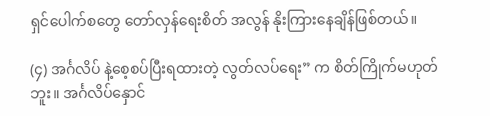ရှင်ပေါက်စတွေ တော်လှန်ရေးစိတ် အလွန် နိုးကြားနေချိန်ဖြစ်တယ်။

(၄) အင်္ဂလိပ် နဲ့စေ့စပ်ပြီးရထားတဲ့ လွတ်လပ်ရေး” က စိတ်ကြိုက်မဟုတ်ဘူး။ အင်္ဂလိပ်နှောင်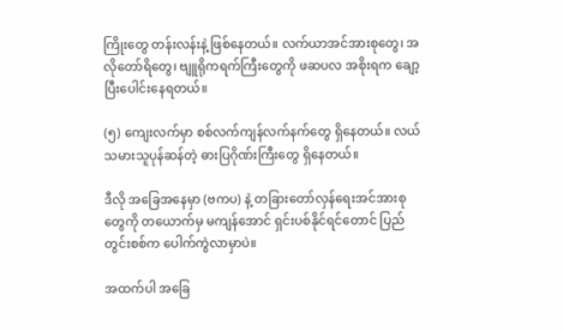ကြိုးတွေ တန်းလန်းနဲ့ ဖြစ်နေတယ်။ လက်ယာအင်အားစုတွေ၊ အလိုတော်ရိတွေ၊ ဗျူရိုကရက်ကြီးတွေကို ဖဆပလ အစိုးရက ချော့ပြီးပေါင်းနေရတယ်။

(၅) ကျေးလက်မှာ စစ်လက်ကျန်လက်နက်တွေ ရှိနေတယ်။ လယ်သမားသူပုန်ဆန်တဲ့ ဓားပြဂိုဏ်းကြီးတွေ ရှိနေတယ်။

ဒီလို အခြေအနေမှာ (ဗကပ) နဲ့ တခြားတော်လှန်ရေးအင်အားစုတွေကို တယောက်မှ မကျန်အောင် ရှင်းပစ်နိုင်ရင်တောင် ပြည်တွင်းစစ်က ပေါက်ကွဲလာမှာပဲ။

အထက်ပါ အခြေ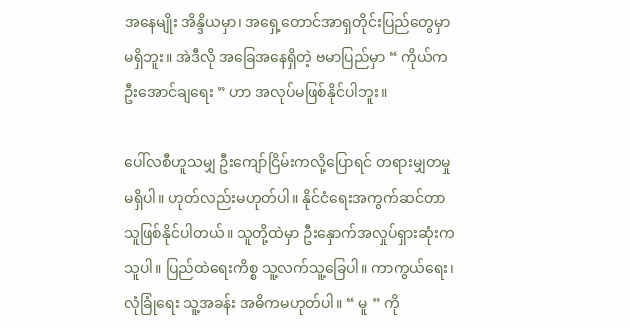အနေမျိုး အိန္ဒိယမှာ၊ အရှေ့တောင်အာရှတိုင်းပြည်တွေမှာ မရှိဘူး။ အဲဒီလို အခြေအနေရှိတဲ့ ဗမာပြည်မှာ “ ကိုယ်က ဦးအောင်ချရေး ” ဟာ အလုပ်မဖြစ်နိုင်ပါဘူး။

ပေါ်လစီဟူသမျှ ဦးကျော်ငြိမ်းကလို့ပြောရင် တရားမျှတမှုမရှိပါ။ ဟုတ်လည်းမဟုတ်ပါ။ နိုင်ငံရေးအကွက်ဆင်တာ သူဖြစ်နိုင်ပါတယ်။ သူတို့ထဲမှာ ဦးနှောက်အလှုပ်ရှားဆုံးက သူပါ။ ပြည်ထဲရေးကိစ္စ သူ့လက်သူ့ခြေပါ။ ကာကွယ်ရေး၊ လုံခြုံရေး သူ့အခန်း အဓိကမဟုတ်ပါ။ “ မူ ” ကို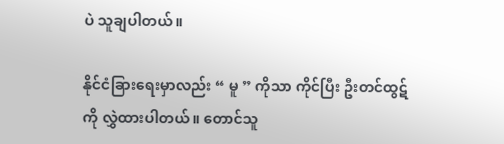ပဲ သူချပါတယ်။

နိုင်ငံခြားရေးမှာလည်း “ မူ ” ကိုသာ ကိုင်ပြီး ဦးတင်ထွဋ်ကို လွှဲထားပါတယ်။ တောင်သူ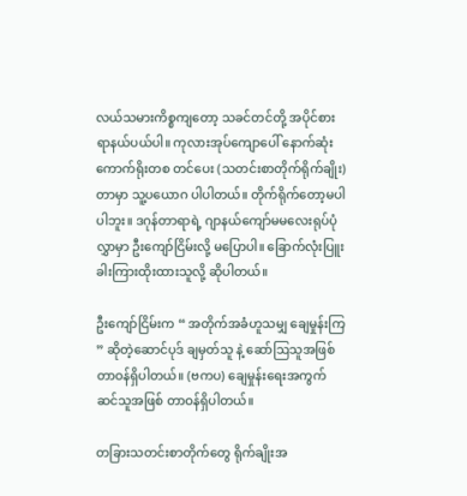လယ်သမားကိစ္စကျတော့ သခင်တင်တို့ အပိုင်စားရာနယ်ပယ်ပါ။ ကုလားအုပ်ကျောပေါ် နောက်ဆုံးကောက်ရိုးတစ တင်ပေး (သတင်းစာတိုက်ရိုက်ချိုး) တာမှာ သူ့ပယောဂ ပါပါတယ်။ တိုက်ရိုက်တော့မပါပါဘူး။ ဒဂုန်တာရာရဲ့ ဂျာနယ်ကျော်မမလေးရုပ်ပုံလွှာမှာ ဦးကျော်ငြိမ်းလို့ မပြောပါ။ ခြောက်လုံးပြူး ခါးကြားထိုးထားသူလို့ ဆိုပါတယ်။

ဦးကျော်ငြိမ်းက “ အတိုက်အခံဟူသမျှ ချေမှုန်းကြ ” ဆိုတဲ့ဆောင်ပုဒ် ချမှတ်သူ နဲ့ ဆော်ဩသူအဖြစ် တာဝန်ရှိပါတယ်။ (ဗကပ) ချေမှုန်းရေးအကွက်ဆင်သူအဖြစ် တာဝန်ရှိပါတယ်။

တခြားသတင်းစာတိုက်တွေ ရိုက်ချိုးအ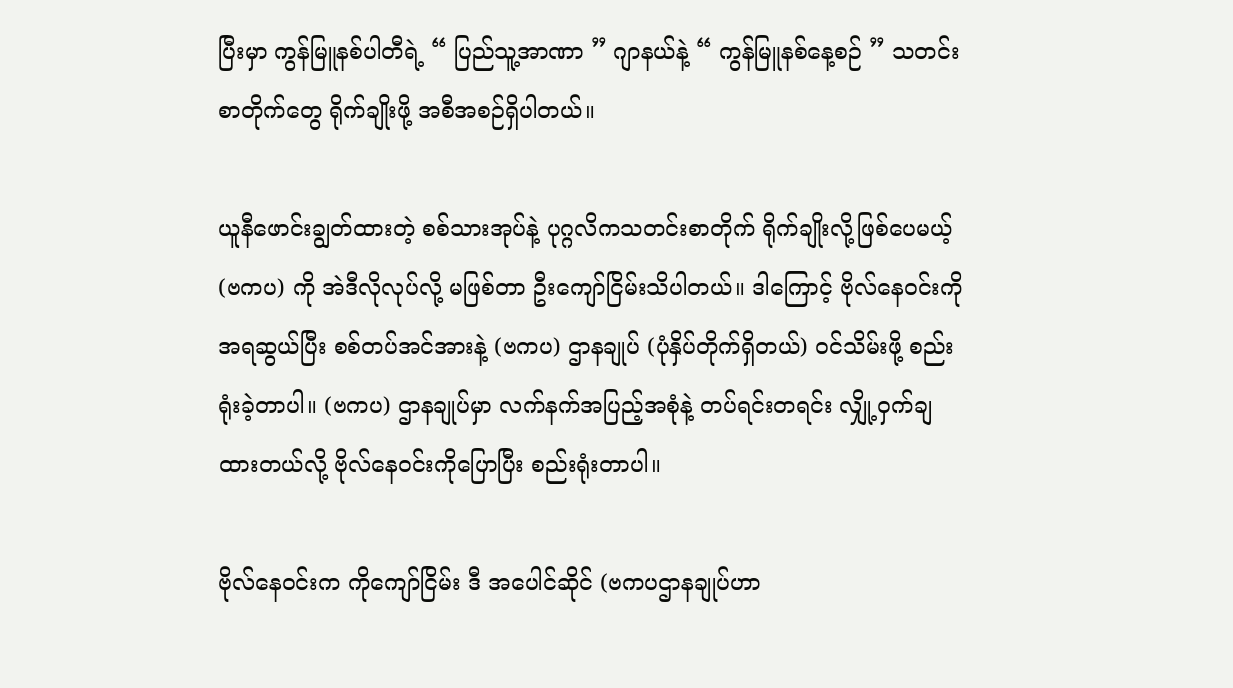ပြီးမှာ ကွန်မြူနစ်ပါတီရဲ့ “ ပြည်သူ့အာဏာ ” ဂျာနယ်နဲ့ “ ကွန်မြူနစ်နေ့စဉ် ” သတင်းစာတိုက်တွေ ရိုက်ချိုးဖို့ အစီအစဉ်ရှိပါတယ်။

ယူနီဖောင်းချွတ်ထားတဲ့ စစ်သားအုပ်နဲ့ ပုဂ္ဂလိကသတင်းစာတိုက် ရိုက်ချိုးလို့ဖြစ်ပေမယ့် (ဗကပ) ကို အဲဒီလိုလုပ်လို့ မဖြစ်တာ ဦးကျော်ငြိမ်းသိပါတယ်။ ဒါကြောင့် ဗိုလ်နေဝင်းကိုအရဆွယ်ပြီး စစ်တပ်အင်အားနဲ့ (ဗကပ) ဌာနချုပ် (ပုံနှိပ်တိုက်ရှိတယ်) ဝင်သိမ်းဖို့ စည်းရုံးခဲ့တာပါ။ (ဗကပ) ဌာနချုပ်မှာ လက်နက်အပြည့်အစုံနဲ့ တပ်ရင်းတရင်း လျှို့ဝှက်ချထားတယ်လို့ ဗိုလ်နေဝင်းကိုပြောပြီး စည်းရုံးတာပါ။

ဗိုလ်နေဝင်းက ကိုကျော်ငြိမ်း ဒီ အပေါင်ဆိုင် (ဗကပဌာနချုပ်ဟာ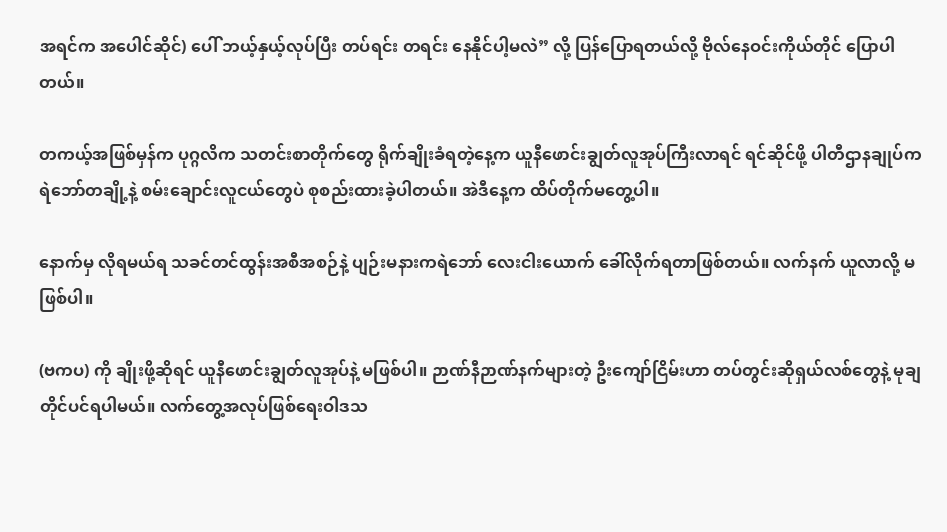အရင်က အပေါင်ဆိုင်) ပေါ် ဘယ့်နှယ့်လုပ်ပြီး တပ်ရင်း တရင်း နေနိုင်ပါ့မလဲ” လို့ ပြန်ပြောရတယ်လို့ ဗိုလ်နေဝင်းကိုယ်တိုင် ပြောပါတယ်။

တကယ့်အဖြစ်မှန်က ပုဂ္ဂလိက သတင်းစာတိုက်တွေ ရိုက်ချိုးခံရတဲ့နေ့က ယူနီဖောင်းချွတ်လူအုပ်ကြီးလာရင် ရင်ဆိုင်ဖို့ ပါတီဌာနချုပ်က ရဲဘော်တချို့နဲ့ စမ်းချောင်းလူငယ်တွေပဲ စုစည်းထားခဲ့ပါတယ်။ အဲဒီနေ့က ထိပ်တိုက်မတွေ့ပါ။

နောက်မှ လိုရမယ်ရ သခင်တင်ထွန်းအစီအစဉ်နဲ့ ပျဉ်းမနားကရဲဘော် လေးငါးယောက် ခေါ်လိုက်ရတာဖြစ်တယ်။ လက်နက် ယူလာလို့ မဖြစ်ပါ။

(ဗကပ) ကို ချိုးဖို့ဆိုရင် ယူနီဖောင်းချွတ်လူအုပ်နဲ့ မဖြစ်ပါ။ ဉာဏ်နီဉာဏ်နက်များတဲ့ ဦးကျော်ငြိမ်းဟာ တပ်တွင်းဆိုရှယ်လစ်တွေနဲ့ မုချတိုင်ပင်ရပါမယ်။ လက်တွေ့အလုပ်ဖြစ်ရေးဝါဒသ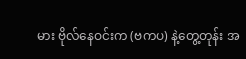မား ဗိုလ်နေဝင်းက (ဗကပ) နဲ့တွေ့တုန်း အ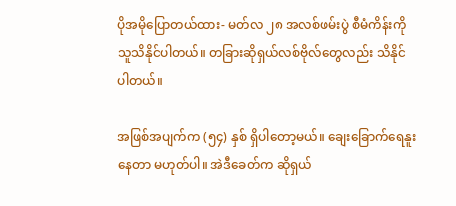ပိုအမိုပြောတယ်ထား- မတ်လ ၂၈ အလစ်ဖမ်းပွဲ စီမံကိန်းကို သူသိနိုင်ပါတယ်။ တခြားဆိုရှယ်လစ်ဗိုလ်တွေလည်း သိနိုင်ပါတယ်။

အဖြစ်အပျက်က (၅၄) နှစ် ရှိပါတော့မယ်။ ချေးခြောက်ရေနူးနေတာ မဟုတ်ပါ။ အဲဒီခေတ်က ဆိုရှယ်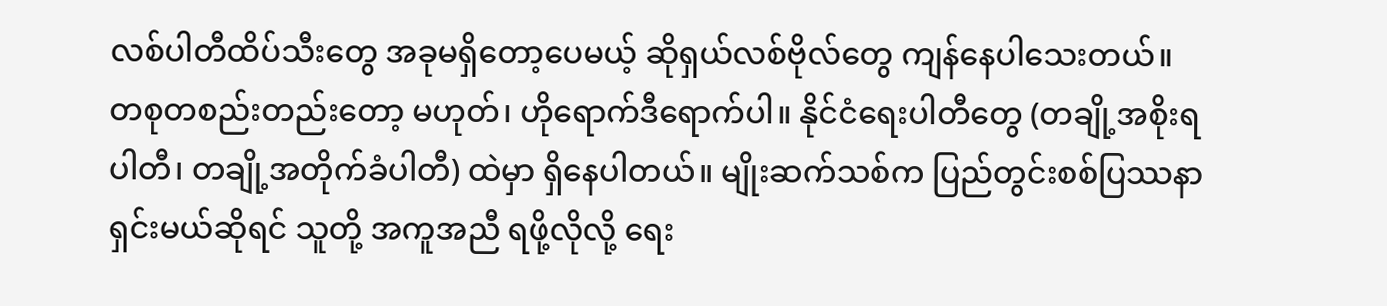လစ်ပါတီထိပ်သီးတွေ အခုမရှိတော့ပေမယ့် ဆိုရှယ်လစ်ဗိုလ်တွေ ကျန်နေပါသေးတယ်။ တစုတစည်းတည်းတော့ မဟုတ်၊ ဟိုရောက်ဒီရောက်ပါ။ နိုင်ငံရေးပါတီတွေ (တချို့အစိုးရပါတီ၊ တချို့အတိုက်ခံပါတီ) ထဲမှာ ရှိနေပါတယ်။ မျိုးဆက်သစ်က ပြည်တွင်းစစ်ပြဿနာ ရှင်းမယ်ဆိုရင် သူတို့ အကူအညီ ရဖို့လိုလို့ ရေး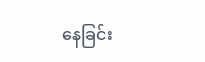နေခြင်း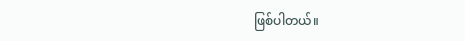ဖြစ်ပါတယ်။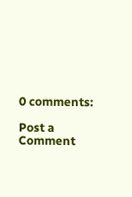0 comments:

Post a Comment